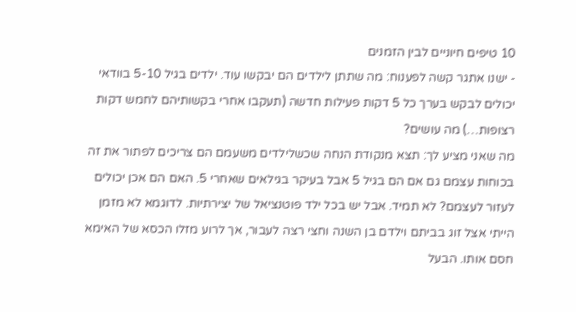10 טיפים חיוניים לבין הזמנים
- ישנו אתגר קשה לפענוח: מה שתתן לילדים הם יבקשו עוד. ילדים בגיל 5-10 בוודאי יכולים לבקש בערך כל 5 דקות פעילות חדשה (תעקבו אחרי בקשותיהם לחמש דקות רצופות…) מה עושים?
מה שאני מציע לך: תצא מנקודת הנחה שכשלילדים משעמם הם צריכים לפתור את זה בכוחות עצמם גם אם הם בגיל 5 אבל בעיקר בגילאים שאחרי 5. האם הם אכן יכולים לעזור לעצמם? לא תמיד. אבל יש בכל ילד פוטנציאל של יצירתיות. לדוגמא לא מזמן הייתי אצל זוג בביתם וילדם בן השנה וחצי רצה לעבור, אך לרוע מזלו הכסא של האימא חסם אותו. הבעל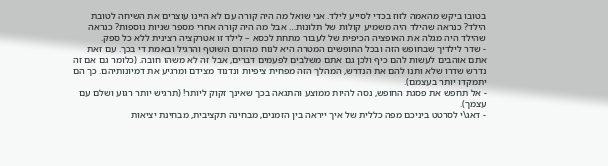בטובו ביקש מהאמה לזוז בכדי לסייע לילד. אני שואל מה היה קורה עם לא היינו עוצרים את השיחה לטובת הילד? כנראה שהילד היה משמיע קולות של תלונות… אבל מה היה קורה אחרי מספר שניות נוספות? כנראה שהילד היה מגלה את האופציה הכיפית של לעבור מתחת לכסא – לילד זו אטרקציה רצינית ללא כל ספק.
- שדר לילדיך שבחופש הזה ובכל החופשים המטרה היא לנוח מהזרם השוטף והרגיל ובאמת די בכך. עם זאת אתם אוהבים לעשות להם כיף ולכן גם אתם משלבים לפעמים דברים, אבל זה לא משהו חובה. (כלומר גם אם זה נדרש שדרו שלא ותנו להם את הנדרש, המהלך הזה מפחית ציפיות ונדנוד מצידם ומרגיע את דמיונותיהם. כך הם יתמקדו יותר בעצמם).
- אל תחפש את פסגת החופש, נסה להיות ממוצע והתגאה בכך שאינך זקוק ליותר! (תרגיש יותר רגוע ושלם עם עצמך).
- דאג\י לסרטט ביניכם מפה כללית של איך ייראה בין הזמנים, מבחינה תקציבית, מבחינת יציאות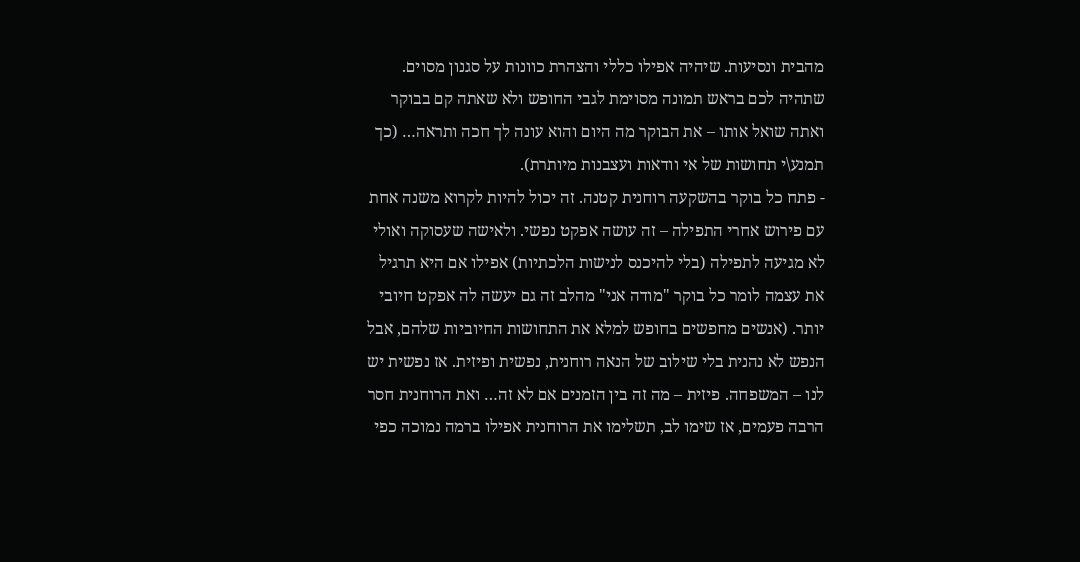מהבית ונסיעות. שיהיה אפילו כללי והצהרת כוונות על סגנון מסוים. שתהיה לכם בראש תמונה מסוימת לגבי החופש ולא שאתה קם בבוקר ואתה שואל אותו – את הבוקר מה היום והוא עונה לך חכה ותראה… (כך תמנע\י תחושות של אי וודאות ועצבנות מיותרת).
- פתח כל בוקר בהשקעה רוחנית קטנה. זה יכול להיות לקרוא משנה אחת עם פירוש אחרי התפילה – זה עושה אפקט נפשי. ולאישה שעסוקה ואולי לא מגיעה לתפילה (בלי להיכנס לנישות הלכתיות) אפילו אם היא תרגיל את עצמה לומר כל בוקר "מודה אני" מהלב זה גם יעשה לה אפקט חיובי יותר. (אנשים מחפשים בחופש למלא את התחושות החיוביות שלהם, אבל הנפש לא נהנית בלי שילוב של הנאה רוחנית, נפשית ופיזית. אז נפשית יש לנו – המשפחה. פיזית – מה זה בין הזמנים אם לא זה… ואת הרוחנית חסר הרבה פעמים, אז שימו לב, תשלימו את הרוחנית אפילו ברמה נמוכה כפי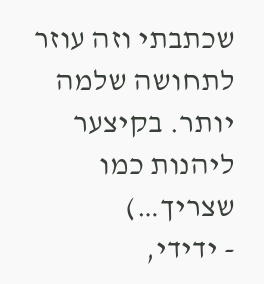שכתבתי וזה עוזר לתחושה שלמה יותר. בקיצער ליהנות כמו שצריך…)
- ידידי,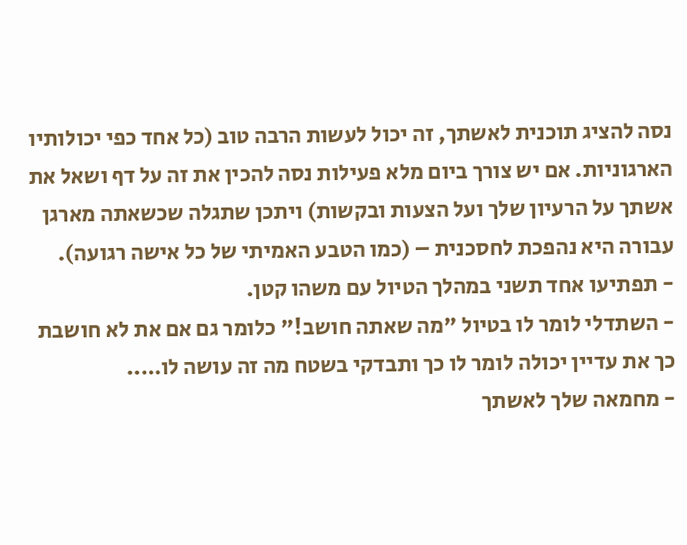נסה להציג תוכנית לאשתך, זה יכול לעשות הרבה טוב (כל אחד כפי יכולותיו הארגוניות. אם יש צורך ביום מלא פעילות נסה להכין את זה על דף ושאל את אשתך על הרעיון שלך ועל הצעות ובקשות) ויתכן שתגלה שכשאתה מארגן עבורה היא נהפכת לחסכנית – (כמו הטבע האמיתי של כל אישה רגועה).
- תפתיעו אחד תשני במהלך הטיול עם משהו קטן.
- השתדלי לומר לו בטיול "מה שאתה חושב!" כלומר גם אם את לא חושבת כך את עדיין יכולה לומר לו כך ותבדקי בשטח מה זה עושה לו…..
- מחמאה שלך לאשתך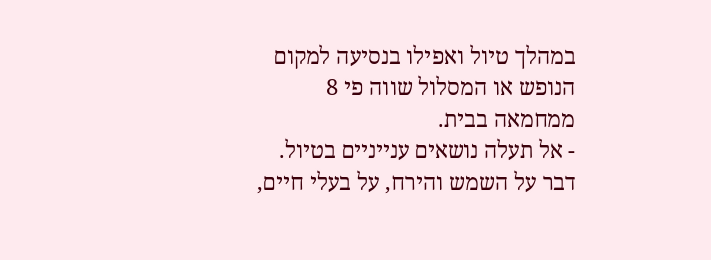במהלך טיול ואפילו בנסיעה למקום הנופש או המסלול שווה פי 8 ממחמאה בבית.
- אל תעלה נושאים ענייניים בטיול. דבר על השמש והירח, על בעלי חיים,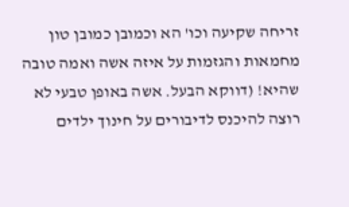זריחה שקיעה וכו' הא וכמובן כמובן טון מחמאות והגזמות על איזה אשה ואמה טובה שהיא! (דווקא הבעל. אשה באופן טבעי לא רוצה להיכנס לדיבורים על חינוך ילדים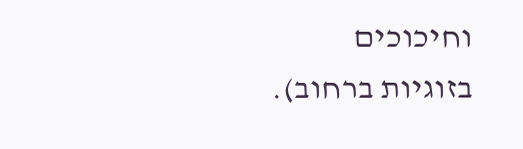וחיכוכים בזוגיות ברחוב).